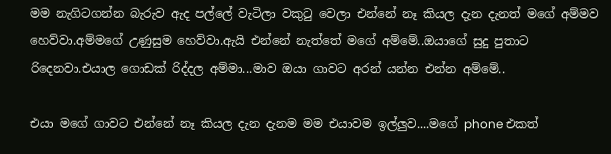මම නැගිටගන්න බැරුව ඇද පල්ලේ වැටිලා වකුටු වෙලා එන්නේ නෑ කියල දැන දැනත් මගේ අම්මව හෙව්වා.අම්මගේ උණුසුම හෙව්වා.ඇයි එන්නේ නැත්තේ මගේ අම්මේ..ඔයාගේ සුදු පුතාට රිදෙනවා.එයාල ගොඩක් රිද්දල අම්මා...මාව ඔයා ගාවට අරන් යන්න එන්න අම්මේ..

එයා මගේ ගාවට එන්නේ නෑ කියල දැන දැනම මම එයාවම ඉල්ලුව....මගේ phone එකත්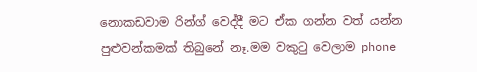නොකඩවාම රින්ග් වෙද්දී මට ඒක ගන්න වත් යන්න පුළුවන්කමක් තිබුනේ නෑ.මම වකුටු වෙලාම phone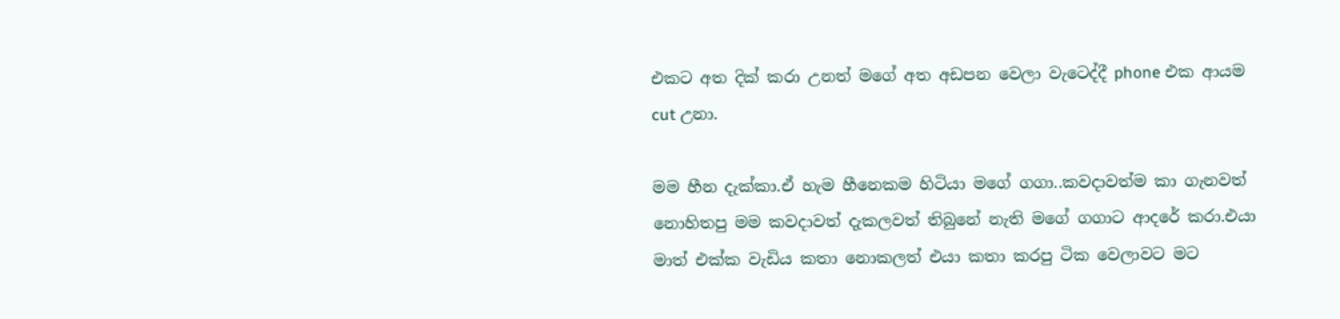එකට අත දික් කරා උනත් මගේ අත අඩපන වෙලා වැටෙද්දී phone එක ආයම cut උනා.

මම හීන දැක්කා.ඒ හැම හීනෙකම හිටියා මගේ ගගා..කවදාවත්ම කා ගැනවත් නොහිතපු මම කවදාවත් දැකලවත් තිබුනේ නැති මගේ ගගාට ආදරේ කරා.එයා මාත් එක්ක වැඩිය කතා නොකලත් එයා කතා කරපු ටික වෙලාවට මට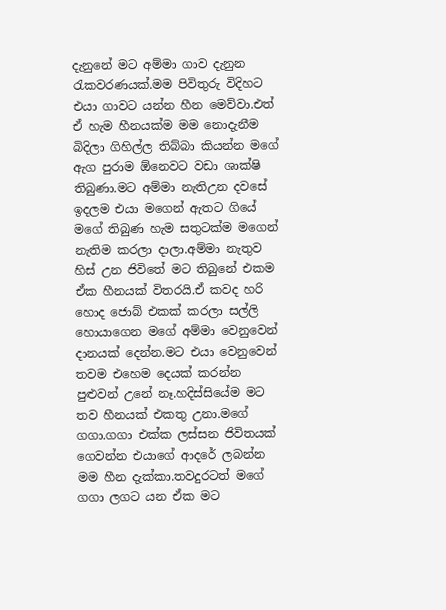දැනුනේ මට අම්මා ගාව දැනුන රැකවරණයක්.මම පිවිතුරු විදිහට එයා ගාවට යන්න හීන මෙව්වා.එත් ඒ හැම හීනයක්ම මම නොදැනීම බිදිලා ගිහිල්ල තිබ්බා කියන්න මගේ ඇග පුරාම ඕනෙවට වඩා ශාක්ෂි තිබුණා.මට අම්මා නැතිඋන දවසේ ඉදලම එයා මගෙන් ඇතට ගියේ මගේ තිබුණ හැම සතුටක්ම මගෙන් නැතිම කරලා දාලා.අම්මා නැතුව හිස් උන ජිවිතේ මට තිබුනේ එකම ඒක හීනයක් විතරයි.ඒ කවද හරි හොද ජොබ් එකක් කරලා සල්ලි හොයාගෙන මගේ අම්මා වෙනුවෙන් දානයක් දෙන්න.මට එයා වෙනුවෙන් තවම එහෙම දෙයක් කරන්න පුළුවන් උනේ නෑ.හදිස්සියේම මට තව හීනයක් එකතු උනා.මගේ ගගා.ගගා එක්ක ලස්සන ජිවිතයක් ගෙවන්න එයාගේ ආදරේ ලබන්න මම හීන දැක්කා.තවදුරටත් මගේ ගගා ලගට යන ඒක මට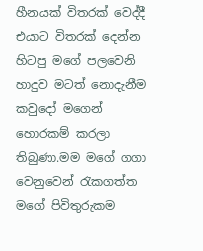හීනයක් විතරක් වෙද්දී එයාට විතරක් දෙන්න හිටපු මගේ පලවෙනි හාදුව මටත් නොදැනීම කවුදෝ මගෙන් හොරකම් කරලා තිබුණා.මම මගේ ගගා වෙනුවෙන් රැකගත්ත මගේ පිවිතුරුකම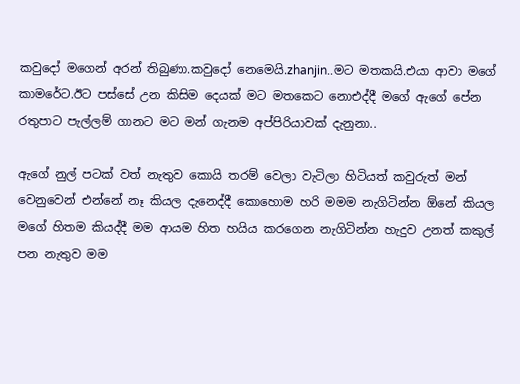කවුදෝ මගෙන් අරන් තිබුණා.කවුදෝ නෙමෙයි.zhanjin..මට මතකයි.එයා ආවා මගේ කාමරේට.ඊට පස්සේ උන කිසිම දෙයක් මට මතකෙට නොඑද්දී මගේ ඇගේ පේන රතුපාට පැල්ලම් ගානට මට මන් ගැනම අප්පිරියාවක් දැනුනා..

ඇගේ නුල් පටක් වත් නැතුව කොයි තරම් වෙලා වැටිලා හිටියත් කවුරුත් මන් වෙනුවෙන් එන්නේ නෑ කියල දැනෙද්දී කොහොම හරි මමම නැගිටින්න ඕනේ කියල මගේ හිතම කියද්දී මම ආයම හිත හයිය කරගෙන නැගිටින්න හැදුව උනත් කකුල් පන නැතුව මම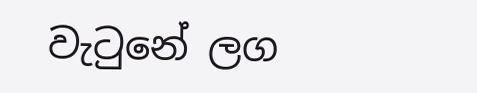වැටුනේ ලග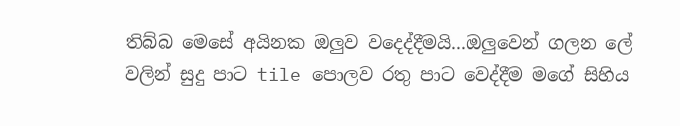තිබ්බ මෙසේ අයිනක ඔලුව වදෙද්දීමයි...ඔලුවෙන් ගලන ලේ වලින් සුදු පාට tile පොලව රතු පාට වෙද්දීම මගේ සිහිය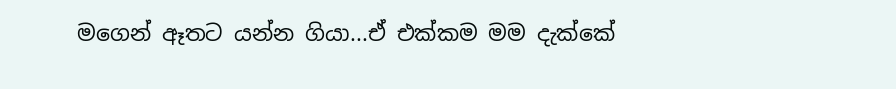මගෙන් ඈතට යන්න ගියා...ඒ එක්කම මම දැක්කේ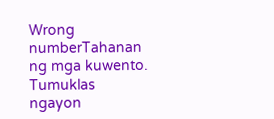Wrong numberTahanan ng mga kuwento. Tumuklas ngayon